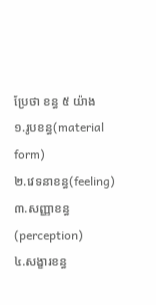ប្រែថា ខន្ធ ៥ យ៉ាង
១.រូបខន្ធ(material form)
២.វេទនាខន្ធ(feeling)
៣.សញ្ញាខន្ធ(perception)
៤.សង្ខារខន្ធ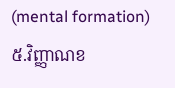(mental formation)
៥.វិញ្ញាណខ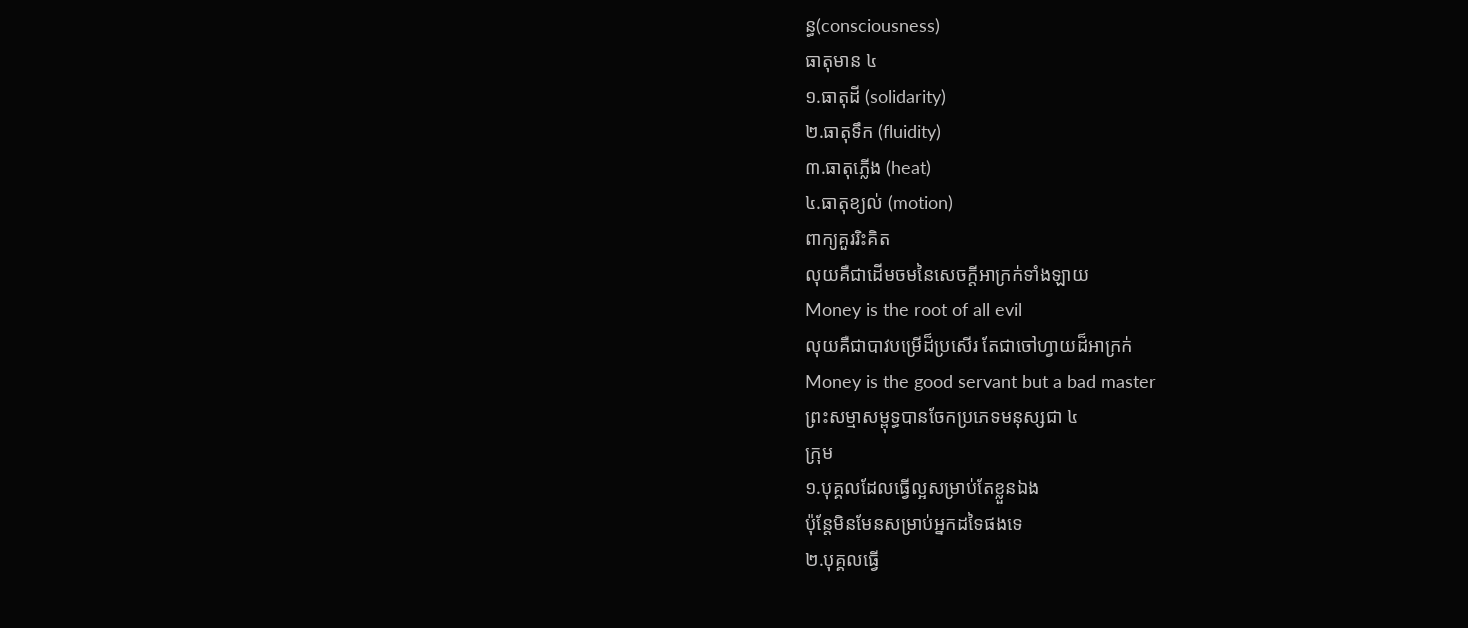ន្ធ(consciousness)
ធាតុមាន ៤
១.ធាតុដី (solidarity)
២.ធាតុទឹក (fluidity)
៣.ធាតុភ្លើង (heat)
៤.ធាតុខ្យល់ (motion)
ពាក្យគួររិះគិត
លុយគឺជាដើមចមនៃសេចក្តីអាក្រក់ទាំងឡាយ
Money is the root of all evil
លុយគឺជាបាវបម្រើដ៏ប្រសើរ តែជាចៅហ្វាយដ៏អាក្រក់
Money is the good servant but a bad master
ព្រះសម្មាសម្ពុទ្ធបានចែកប្រភេទមនុស្សជា ៤
ក្រុម
១.បុគ្គលដែលធ្វើល្អសម្រាប់តែខ្លួនឯង
ប៉ុន្តែមិនមែនសម្រាប់អ្នកដទៃផងទេ
២.បុគ្គលធ្វើ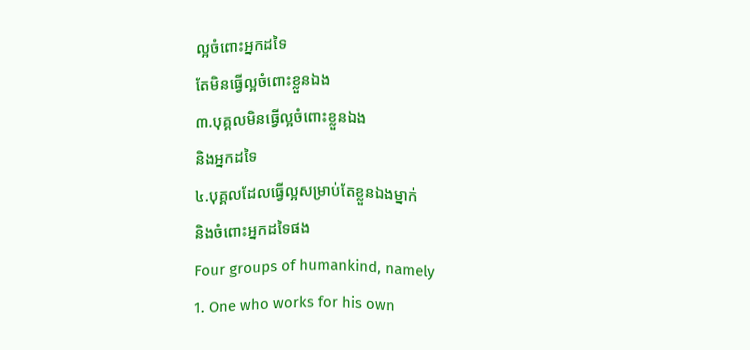ល្អចំពោះអ្នកដទៃ
តែមិនធ្វើល្អចំពោះខ្លួនឯង
៣.បុគ្គលមិនធ្វើល្អចំពោះខ្លួនឯង
និងអ្នកដទៃ
៤.បុគ្គលដែលធ្វើល្អសម្រាប់តែខ្លួនឯងម្នាក់
និងចំពោះអ្នកដទៃផង
Four groups of humankind, namely
1. One who works for his own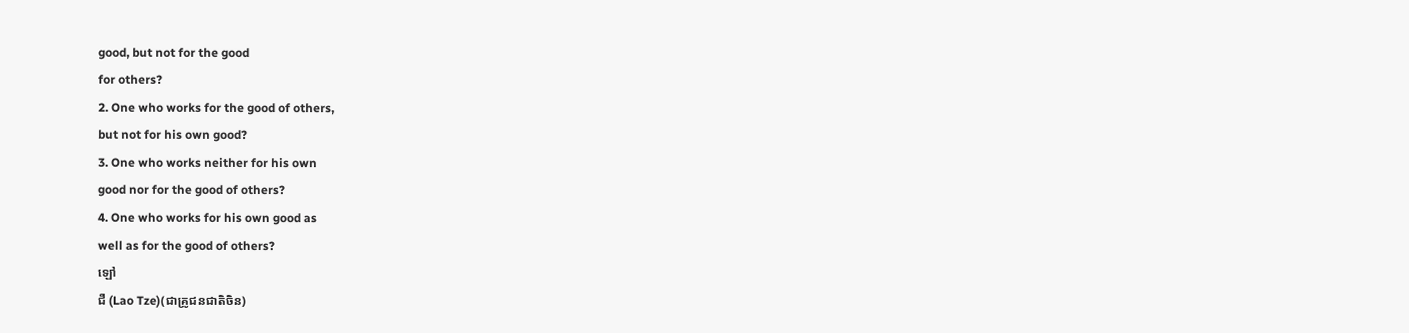good, but not for the good
for others?
2. One who works for the good of others,
but not for his own good?
3. One who works neither for his own
good nor for the good of others?
4. One who works for his own good as
well as for the good of others?
ឡៅ
ជឺ (Lao Tze)(ជាគ្រូជនជាតិចិន)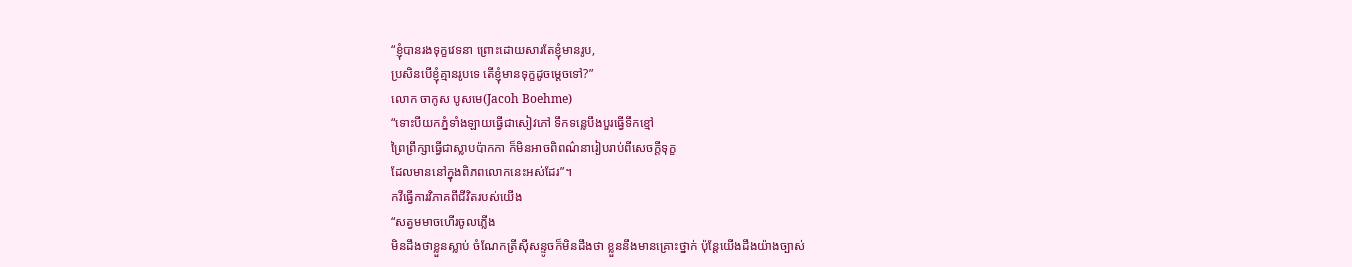“ខ្ញុំបានរងទុក្ខវេទនា ព្រោះដោយសារតែខ្ញុំមានរូប,
ប្រសិនបើខ្ញុំគ្មានរូបទេ តើខ្ញុំមានទុក្ខដូចម្តេចទៅ?”
លោក ចាកូស បូសមេ(Jacoh Boehme)
“ទោះបីយកភ្នំទាំងឡាយធ្វើជាសៀវភៅ ទឹកទន្លេបឹងបួរធ្វើទឹកខ្មៅ
ព្រៃព្រឹក្សាធ្វើជាស្លាបប៉ាកកា ក៏មិនអាចពិពណ៌នារៀបរាប់ពីសេចក្តីទុក្ខ
ដែលមាននៅក្នុងពិភពលោកនេះអស់ដែរ”។
កវីធ្វើការវិភាគពីជីវិតរបស់យើង
“សត្វមមាចហើរចូលភ្លើង
មិនដឹងថាខ្លួនស្លាប់ ចំណែកត្រីស៊ីសន្ទូចក៏មិនដឹងថា ខ្លួននឹងមានគ្រោះថ្នាក់ ប៉ុន្តែយើងដឹងយ៉ាងច្បាស់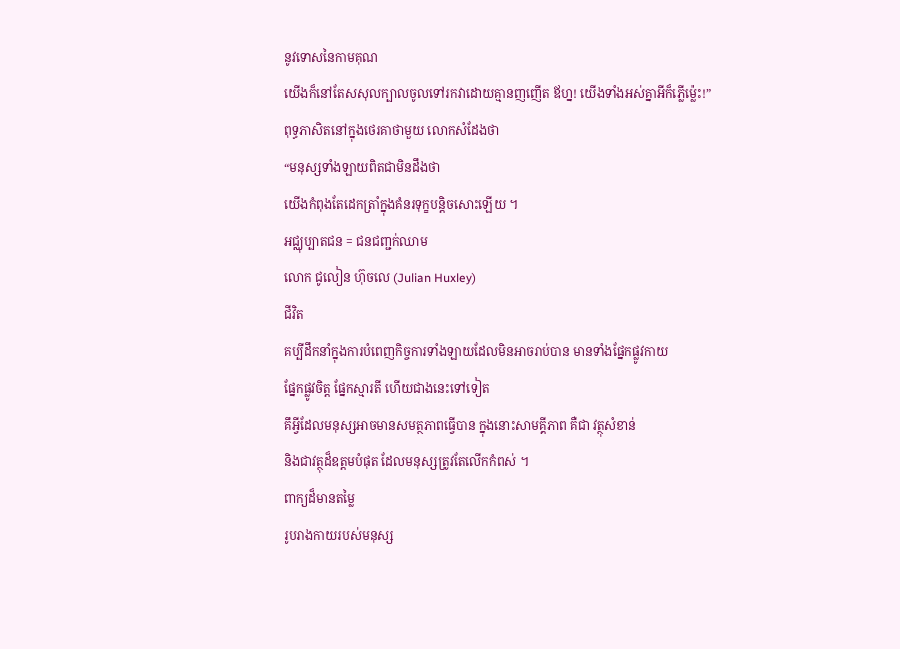នូវទោសនៃកាមគុណ
យើងក៏នៅតែសសុលក្បាលចូលទៅរកវាដោយគ្មានញញើត ឪហ្ន! យើងទាំងអស់គ្នាអីក៏ភ្លើម្ល៉េះ!”
ពុទ្ធភាសិតនៅក្នុងថេរគាថាមួយ លោកសំដែងថា
“មនុស្សទាំងឡាយពិតជាមិនដឹងថា
យើងកំពុងតែដេកត្រាំក្នុងគំនរទុក្ខបន្តិចសោះឡើយ ។
អជ្ឈុប្បាតជន = ជនជញ្ជក់ឈាម
លោក ជូលៀន ហ៊ុចលេ (Julian Huxley)
ជីវិត
គប្បីដឹកនាំក្នុងការបំពេញកិច្ចការទាំងឡាយដែលមិនអាចរាប់បាន មានទាំងផ្នែកផ្លូវកាយ
ផ្នែកផ្លូវចិត្ត ផ្នែកស្មារតី ហើយជាងនេះទៅទៀត
គឹអ្វីដែលមនុស្សអាចមានសមត្ថភាពធ្វើបាន ក្នុងនោះសាមគ្គីភាព គឺជា វត្ថុសំខាន់
និងជាវត្ថុដ៏ឧត្តមបំផុត ដែលមនុស្សត្រូវតែលើកកំពស់ ។
ពាក្យដ៏មានតម្លៃ
រូបរាងកាយរបស់មនុស្ស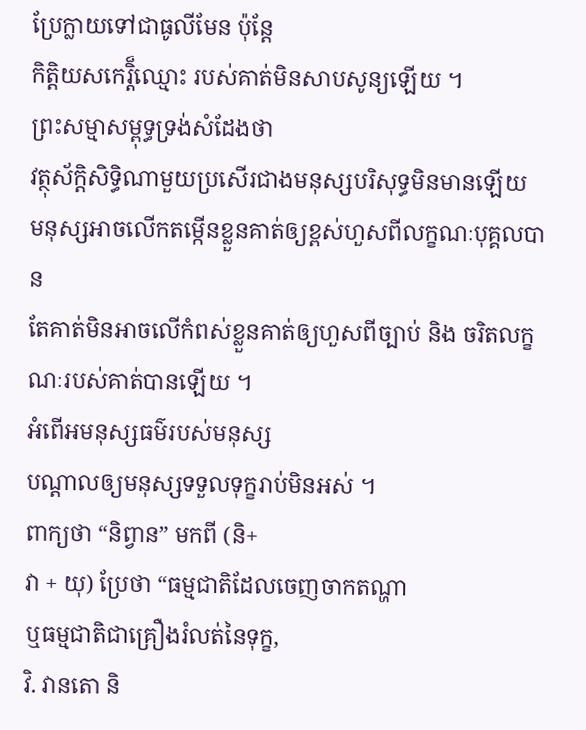ប្រែក្លាយទៅជាធូលីមែន ប៉ុន្តែ
កិត្តិយសកេរ្តិ៏ឈ្មោះ របស់គាត់មិនសាបសូន្យឡើយ ។
ព្រះសម្មាសម្ពុទ្ធទ្រង់សំដែងថា
វត្ថុស័ក្តិសិទ្ធិណាមួយប្រសើរជាងមនុស្សបរិសុទ្ធមិនមានឡើយ
មនុស្សអាចលើកតម្កើនខ្លួនគាត់ឲ្យខ្ពស់ហួសពីលក្ខណៈបុគ្គលបាន
តែគាត់មិនអាចលើកំពស់ខ្លួនគាត់ឲ្យហួសពីច្បាប់ និង ចរិតលក្ខណៈរបស់គាត់បានឡើយ ។
អំពើអមនុស្សធម៌របស់មនុស្ស
បណ្តាលឲ្យមនុស្សទទួលទុក្ខរាប់មិនអស់ ។
ពាក្យថា “និព្វាន” មកពី (និ+
វា + យុ) ប្រែថា “ធម្មជាតិដែលចេញចាកតណ្ហា
ឬធម្មជាតិជាគ្រឿងរំលត់នៃទុក្ខ,
វិ. វានតោ និ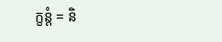ក្ខន្តំ = និ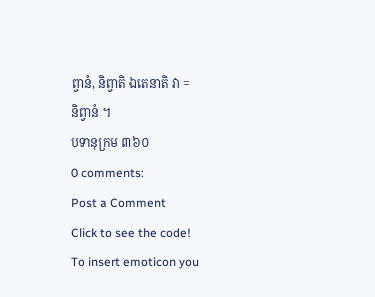ព្វានំ, និព្វាតិ ឯតេនាតិ វា =
និព្វានំ ។
បទានុក្រម ៣៦០
0 comments:
Post a Comment
Click to see the code!
To insert emoticon you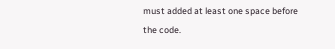must added at least one space before the code.